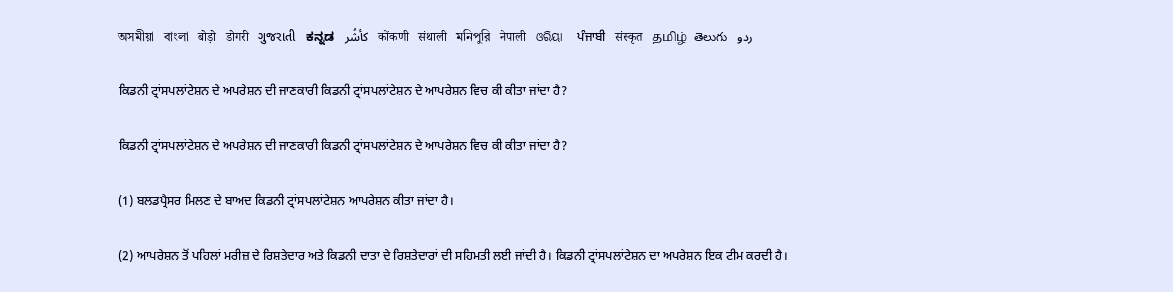অসমীয়া   বাংলা   बोड़ो   डोगरी   ગુજરાતી   ಕನ್ನಡ   كأشُر   कोंकणी   संथाली   মনিপুরি   नेपाली   ଓରିୟା   ਪੰਜਾਬੀ   संस्कृत   தமிழ்  తెలుగు   ردو

ਕਿਡਨੀ ਟ੍ਰਾਂਸਪਲਾਂਟੇਸ਼ਨ ਦੇ ਅਪਰੇਸ਼ਨ ਦੀ ਜਾਣਕਾਰੀ ਕਿਡਨੀ ਟ੍ਰਾਂਸਪਲਾਂਟੇਸ਼ਨ ਦੇ ਆਪਰੇਸ਼ਨ ਵਿਚ ਕੀ ਕੀਤਾ ਜਾਂਦਾ ਹੈ?

ਕਿਡਨੀ ਟ੍ਰਾਂਸਪਲਾਂਟੇਸ਼ਨ ਦੇ ਅਪਰੇਸ਼ਨ ਦੀ ਜਾਣਕਾਰੀ ਕਿਡਨੀ ਟ੍ਰਾਂਸਪਲਾਂਟੇਸ਼ਨ ਦੇ ਆਪਰੇਸ਼ਨ ਵਿਚ ਕੀ ਕੀਤਾ ਜਾਂਦਾ ਹੈ?

(1) ਬਲਡਪ੍ਰੈਸਰ ਮਿਲਣ ਦੇ ਬਾਅਦ ਕਿਡਨੀ ਟ੍ਰਾਂਸਪਲਾਂਟੇਸ਼ਨ ਆਪਰੇਸ਼ਨ ਕੀਤਾ ਜਾਂਦਾ ਹੈ।

(2) ਆਪਰੇਸ਼ਨ ਤੋਂ ਪਹਿਲਾਂ ਮਰੀਜ਼ ਦੇ ਰਿਸ਼ਤੇਦਾਰ ਅਤੇ ਕਿਡਨੀ ਦਾਤਾ ਦੇ ਰਿਸ਼ਤੇਦਾਰਾਂ ਦੀ ਸਹਿਮਤੀ ਲਈ ਜਾਂਦੀ ਹੈ। ਕਿਡਨੀ ਟ੍ਰਾਂਸਪਲਾਂਟੇਸ਼ਨ ਦਾ ਅਪਰੇਸ਼ਨ ਇਕ ਟੀਮ ਕਰਦੀ ਹੈ।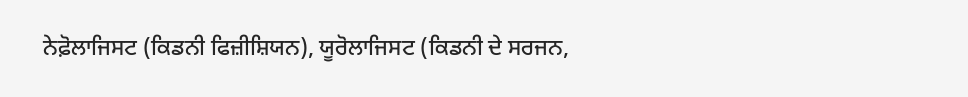ਨੇਫ਼ੋਲਾਜਿਸਟ (ਕਿਡਨੀ ਫਿਜ਼ੀਸ਼ਿਯਨ), ਯੂਰੋਲਾਜਿਸਟ (ਕਿਡਨੀ ਦੇ ਸਰਜਨ,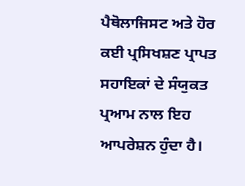ਪੈਥੋਲਾਜਿਸਟ ਅਤੇ ਹੋਰ ਕਈ ਪ੍ਰਸਿਖਸ਼ਣ ਪ੍ਰਾਪਤ ਸਹਾਇਕਾਂ ਦੇ ਸੰਯੁਕਤ ਪ੍ਰਆਮ ਨਾਲ ਇਹ ਆਪਰੇਸ਼ਨ ਹੁੰਦਾ ਹੈ।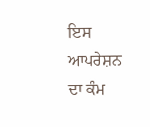ਇਸ ਆਪਰੇਸ਼ਨ ਦਾ ਕੰਮ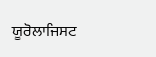ਯੂਰੋਲਾਜਿਸਟ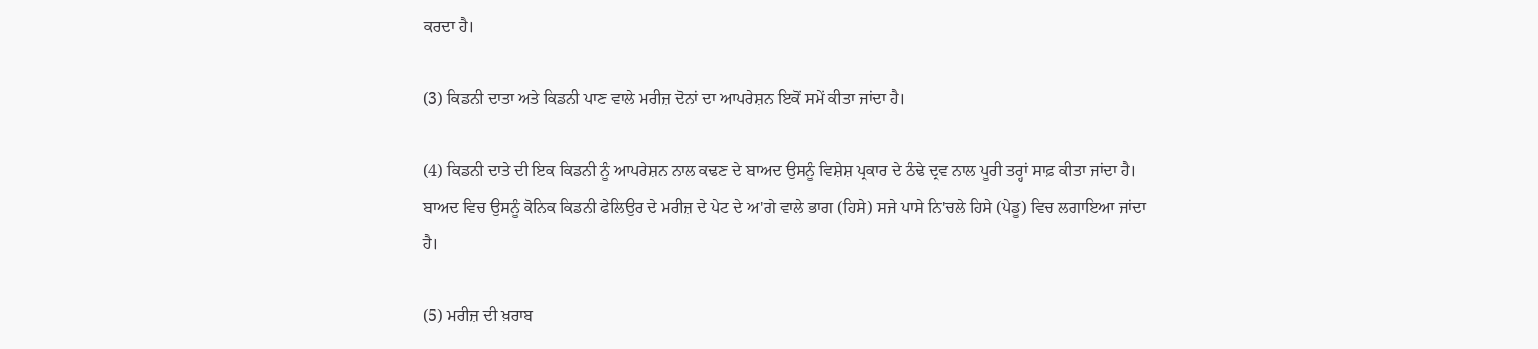ਕਰਦਾ ਹੈ।

(3) ਕਿਡਨੀ ਦਾਤਾ ਅਤੇ ਕਿਡਨੀ ਪਾਣ ਵਾਲੇ ਮਰੀਜ਼ ਦੋਨਾਂ ਦਾ ਆਪਰੇਸ਼ਨ ਇਕੋਂ ਸਮੇਂ ਕੀਤਾ ਜਾਂਦਾ ਹੈ।

(4) ਕਿਡਨੀ ਦਾਤੇ ਦੀ ਇਕ ਕਿਡਨੀ ਨੂੰ ਆਪਰੇਸ਼ਨ ਨਾਲ ਕਢਣ ਦੇ ਬਾਅਦ ਉਸਨੂੰ ਵਿਸ਼ੇਸ਼ ਪ੍ਰਕਾਰ ਦੇ ਠੰਢੇ ਦ੍ਰਵ ਨਾਲ ਪੂਰੀ ਤਰ੍ਹਾਂ ਸਾਫ਼ ਕੀਤਾ ਜਾਂਦਾ ਹੈ। ਬਾਅਦ ਵਿਚ ਉਸਨੂੰ ਕੋਨਿਕ ਕਿਡਨੀ ਫੇਲਿਉਰ ਦੇ ਮਰੀਜ਼ ਦੇ ਪੇਟ ਦੇ ਅ'ਗੇ ਵਾਲੇ ਭਾਗ (ਹਿਸੇ) ਸਜੇ ਪਾਸੇ ਨਿ'ਚਲੇ ਹਿਸੇ (ਪੇਡੂ) ਵਿਚ ਲਗਾਇਆ ਜਾਂਦਾ ਹੈ।

(5) ਮਰੀਜ਼ ਦੀ ਖ਼ਰਾਬ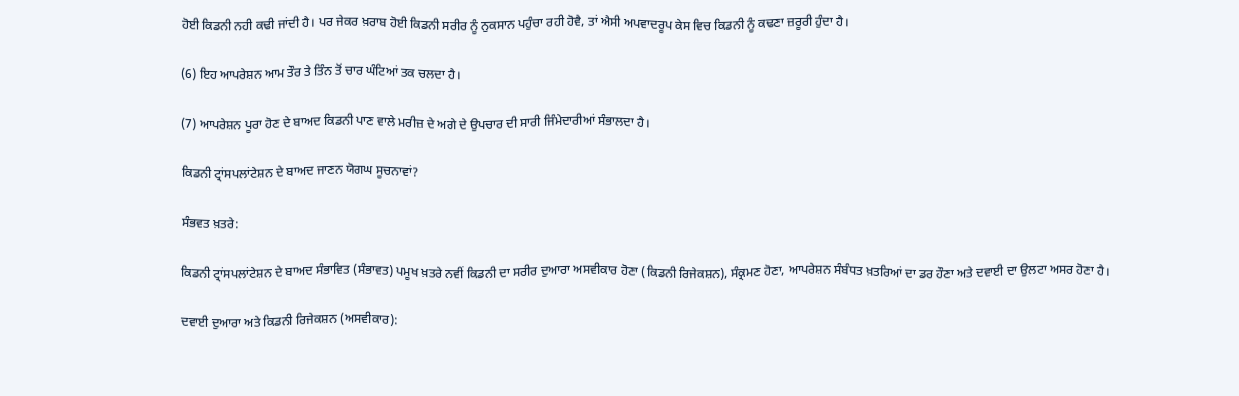ਹੋਈ ਕਿਡਨੀ ਨਹੀ ਕਢੀ ਜਾਂਦੀ ਹੈ। ਪਰ ਜੇਕਰ ਖ਼ਰਾਬ ਹੋਈ ਕਿਡਨੀ ਸਰੀਰ ਨੂੰ ਨੁਕਸਾਨ ਪਹੁੰਚਾ ਰਹੀ ਹੋਵੈ, ਤਾਂ ਐਸੀ ਅਪਵਾਦਰੂਪ ਕੇਸ ਵਿਚ ਕਿਡਨੀ ਨੂੰ ਕਢਣਾ ਜ਼ਰੂਰੀ ਹੁੰਦਾ ਹੈ।

(6) ਇਹ ਆਪਰੇਸ਼ਨ ਆਮ ਤੌਰ ਤੇ ਤਿੰਨ ਤੋਂ ਚਾਰ ਘੰਟਿਆਂ ਤਕ ਚਲਦਾ ਹੈ।

(7) ਆਪਰੇਸ਼ਨ ਪੂਰਾ ਹੋਣ ਦੇ ਬਾਅਦ ਕਿਡਨੀ ਪਾਣ ਵਾਲੇ ਮਰੀਜ਼ ਦੇ ਅਗੇ ਦੇ ਉਪਚਾਰ ਦੀ ਸਾਰੀ ਜਿੰਮੇਦਾਰੀਆਂ ਸੰਭਾਲਦਾ ਹੈ।

ਕਿਡਨੀ ਟ੍ਰਾਂਸਪਲਾਂਟੇਸ਼ਨ ਦੇ ਬਾਅਦ ਜਾਣਨ ਯੋਗਘ ਸੂਚਨਾਵਾਂ?

ਸੰਭਵਤ ਖ਼ਤਰੇ:

ਕਿਡਨੀ ਟ੍ਰਾਂਸਪਲਾਂਟੇਸ਼ਨ ਦੇ ਬਾਅਦ ਸੰਭਾਵਿਤ (ਸੰਭਾਵਤ) ਪਮੂਖ ਖ਼ਤਰੇ ਨਵੀਂ ਕਿਡਨੀ ਦਾ ਸਰੀਰ ਦੁਆਰਾ ਅਸਵੀਕਾਰ ਹੋਣਾ (ਕਿਡਨੀ ਰਿਜੇਕਸ਼ਨ), ਸੰਕ੍ਰਮਣ ਹੋਣਾ, ਆਪਰੇਸ਼ਨ ਸੰਬੰਧਤ ਖ਼ਤਰਿਆਂ ਦਾ ਡਰ ਹੌਣਾ ਅਤੇ ਦਵਾਈ ਦਾ ਉਲਟਾ ਅਸਰ ਹੋਣਾ ਹੈ।

ਦਵਾਈ ਦੁਆਰਾ ਅਤੇ ਕਿਡਨੀ ਰਿਜੇਕਸ਼ਨ (ਅਸਵੀਕਾਰ):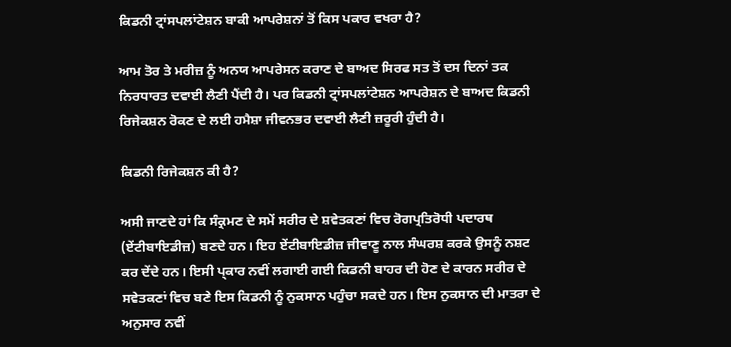ਕਿਡਨੀ ਟ੍ਰਾਂਸਪਲਾਂਟੇਸ਼ਨ ਬਾਕੀ ਆਪਰੇਸ਼ਨਾਂ ਤੋਂ ਕਿਸ ਪਕਾਰ ਵਖਰਾ ਹੈ?

ਆਮ ਤੋਰ ਤੇ ਮਰੀਜ਼ ਨੂੰ ਅਨਯ ਆਪਰੇਸਨ ਕਰਾਣ ਦੇ ਬਾਅਦ ਸਿਰਫ ਸਤ ਤੋਂ ਦਸ ਦਿਨਾਂ ਤਕ ਨਿਰਧਾਰਤ ਦਵਾਈ ਲੈਣੀ ਪੈਂਦੀ ਹੈ। ਪਰ ਕਿਡਨੀ ਟ੍ਰਾਂਸਪਲਾਂਟੇਸ਼ਨ ਆਪਰੇਸ਼ਨ ਦੇ ਬਾਅਦ ਕਿਡਨੀ ਰਿਜੇਕਸ਼ਨ ਰੋਕਣ ਦੇ ਲਈ ਹਮੈਸ਼ਾ ਜੀਵਨਭਰ ਦਵਾਈ ਲੈਣੀ ਜ਼ਰੂਰੀ ਹੁੰਦੀ ਹੈ।

ਕਿਡਨੀ ਰਿਜੇਕਸ਼ਨ ਕੀ ਹੈ?

ਅਸੀ ਜਾਣਦੇ ਹਾਂ ਕਿ ਸੰਕ੍ਰਮਣ ਦੇ ਸਮੇਂ ਸਰੀਰ ਦੇ ਸ਼ਵੇਤਕਣਾਂ ਵਿਚ ਰੋਗਪ੍ਰਤਿਰੋਧੀ ਪਦਾਰਥ (ਏਂਟੀਬਾਇਡੀਜ਼) ਬਣਦੇ ਹਨ। ਇਹ ਏਂਟੀਬਾਇਡੀਜ਼ ਜੀਵਾਣੂ ਨਾਲ ਸੰਘਰਸ਼ ਕਰਕੇ ਉਸਨੂੰ ਨਸ਼ਟ ਕਰ ਦੇਂਦੇ ਹਨ। ਇਸੀ ਪ੍ਕਾਰ ਨਵੀਂ ਲਗਾਈ ਗਈ ਕਿਡਨੀ ਬਾਹਰ ਦੀ ਹੋਣ ਦੇ ਕਾਰਨ ਸਰੀਰ ਦੇ ਸਵੇਤਕਣਾਂ ਵਿਚ ਬਣੇ ਇਸ ਕਿਡਨੀ ਨੂੰ ਨੁਕਸਾਨ ਪਹੁੰਚਾ ਸਕਦੇ ਹਨ। ਇਸ ਨੁਕਸਾਨ ਦੀ ਮਾਤਰਾ ਦੇ ਅਨੁਸਾਰ ਨਵੀਂ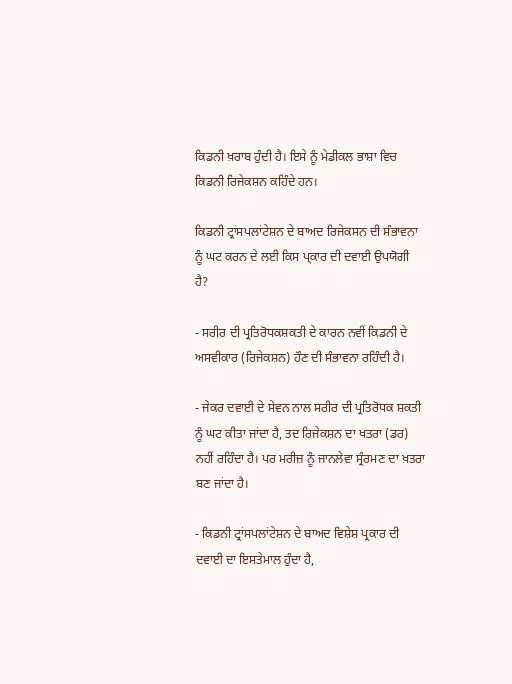ਕਿਡਨੀ ਖ਼ਰਾਬ ਹੁੰਦੀ ਹੈ। ਇਸੇ ਨੂੰ ਮੇਡੀਕਲ ਭਾਸ਼ਾ ਵਿਚ ਕਿਡਨੀ ਰਿਜੇਕਸ਼ਨ ਕਹਿੰਦੇ ਹਨ।

ਕਿਡਨੀ ਟ੍ਰਾਂਸਪਲਾਂਟੇਸ਼ਨ ਦੇ ਬਾਅਦ ਰਿਜੇਕਸਨ ਦੀ ਸੰਭਾਵਨਾ ਨੂੰ ਘਟ ਕਰਨ ਦੇ ਲਈ ਕਿਸ ਪ੍ਕਾਰ ਦੀ ਦਵਾਈ ਉਪਯੋਗੀ ਹੈ?

- ਸਰੀਰ ਦੀ ਪ੍ਰਤਿਰੋਧਕਸ਼ਕਤੀ ਦੇ ਕਾਰਨ ਨਵੀਂ ਕਿਡਨੀ ਦੇ ਅਸਵੀਕਾਰ (ਰਿਜੇਕਸ਼ਨ) ਹੌਣ ਦੀ ਸੰਭਾਵਨਾ ਰਹਿੰਦੀ ਹੈ।

- ਜੇਕਰ ਦਵਾਈ ਦੇ ਸੇਵਨ ਨਾਲ ਸਰੀਰ ਦੀ ਪ੍ਰਤਿਰੋਧਕ ਸ਼ਕਤੀ ਨੂੰ ਘਟ ਕੀਤਾ ਜਾਂਦਾ ਹੈ, ਤਦ ਰਿਜੇਕਸ਼ਨ ਦਾ ਖਤਰਾ (ਡਰ) ਨਹੀਂ ਰਹਿੰਦਾ ਹੈ। ਪਰ ਮਰੀਜ਼ ਨੂੰ ਜਾਨਲੇਵਾ ਸ੍ਰੰਰਮਣ ਦਾ ਖ਼ਤਰਾ ਬਣ ਜਾਂਦਾ ਹੈ।

- ਕਿਡਨੀ ਟ੍ਰਾਂਸਪਲਾਂਟੇਸ਼ਨ ਦੇ ਬਾਅਦ ਵਿਸ਼ੇਸ਼ ਪ੍ਰਕਾਰ ਦੀ ਦਵਾਈ ਦਾ ਇਸਤੇਮਾਲ ਹੁੰਦਾ ਹੈ,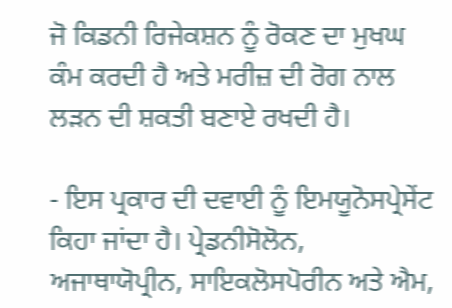ਜੋ ਕਿਡਨੀ ਰਿਜੇਕਸ਼ਨ ਨੂੰ ਰੋਕਣ ਦਾ ਮੁਖਘ ਕੰਮ ਕਰਦੀ ਹੈ ਅਤੇ ਮਰੀਜ਼ ਦੀ ਰੋਗ ਨਾਲ ਲੜਨ ਦੀ ਸ਼ਕਤੀ ਬਣਾਏ ਰਖਦੀ ਹੈ।

- ਇਸ ਪ੍ਰਕਾਰ ਦੀ ਦਵਾਈ ਨੂੰ ਇਮਯੂਨੋਸਪ੍ਰੇਸੇਂਟ ਕਿਹਾ ਜਾਂਦਾ ਹੈ। ਪ੍ਰੇਡਨੀਸੋਲੋਨ, ਅਜਾਥਾਯੋਪ੍ਰੀਨ, ਸਾਇਕਲੋਸਪੋਰੀਨ ਅਤੇ ਐਮ,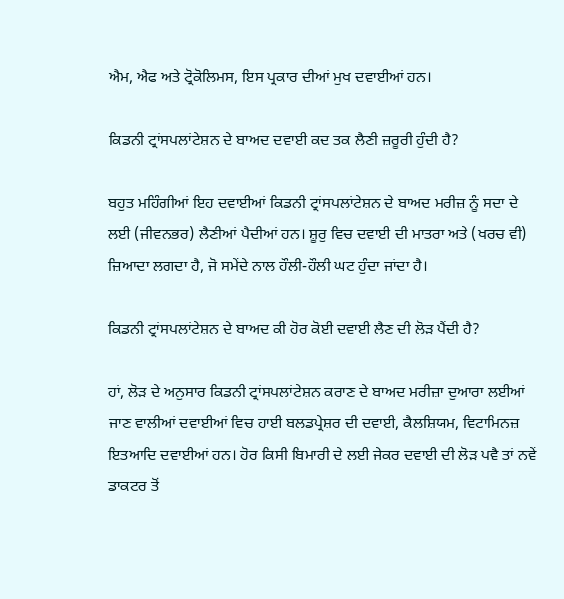ਐਮ, ਐਫ ਅਤੇ ਟ੍ਰੋਕੋਲਿਮਸ, ਇਸ ਪ੍ਰਕਾਰ ਦੀਆਂ ਮੁਖ ਦਵਾਈਆਂ ਹਨ।

ਕਿਡਨੀ ਟ੍ਰਾਂਸਪਲਾਂਟੇਸ਼ਨ ਦੇ ਬਾਅਦ ਦਵਾਈ ਕਦ ਤਕ ਲੈਣੀ ਜ਼ਰੂਰੀ ਹੁੰਦੀ ਹੈ?

ਬਹੁਤ ਮਹਿੰਗੀਆਂ ਇਹ ਦਵਾਈਆਂ ਕਿਡਨੀ ਟ੍ਰਾਂਸਪਲਾਂਟੇਸ਼ਨ ਦੇ ਬਾਅਦ ਮਰੀਜ਼ ਨੂੰ ਸਦਾ ਦੇ ਲਈ (ਜੀਵਨਭਰ) ਲੈਣੀਆਂ ਪੈਦੀਆਂ ਹਨ। ਸ਼ੂਰੁ ਵਿਚ ਦਵਾਈ ਦੀ ਮਾਤਰਾ ਅਤੇ (ਖਰਚ ਵੀ) ਜ਼ਿਆਦਾ ਲਗਦਾ ਹੈ, ਜੋ ਸਮੇਂਦੇ ਨਾਲ ਹੌਲੀ-ਹੌਲੀ ਘਟ ਹੁੰਦਾ ਜਾਂਦਾ ਹੈ।

ਕਿਡਨੀ ਟ੍ਰਾਂਸਪਲਾਂਟੇਸ਼ਨ ਦੇ ਬਾਅਦ ਕੀ ਹੋਰ ਕੋਈ ਦਵਾਈ ਲੈਣ ਦੀ ਲੋੜ ਪੈਂਦੀ ਹੈ?

ਹਾਂ, ਲੋੜ ਦੇ ਅਨੁਸਾਰ ਕਿਡਨੀ ਟ੍ਰਾਂਸਪਲਾਂਟੇਸ਼ਨ ਕਰਾਣ ਦੇ ਬਾਅਦ ਮਰੀਜ਼ਾ ਦੁਆਰਾ ਲਈਆਂ ਜਾਣ ਵਾਲੀਆਂ ਦਵਾਈਆਂ ਵਿਚ ਹਾਈ ਬਲਡਪ੍ਰੇਸ਼ਰ ਦੀ ਦਵਾਈ, ਕੈਲਸ਼ਿਯਮ, ਵਿਟਾਮਿਨਜ਼ ਇਤਆਦਿ ਦਵਾਈਆਂ ਹਨ। ਹੋਰ ਕਿਸੀ ਬਿਮਾਰੀ ਦੇ ਲਈ ਜੇਕਰ ਦਵਾਈ ਦੀ ਲੋੜ ਪਵੈ ਤਾਂ ਨਵੇਂ ਡਾਕਟਰ ਤੋਂ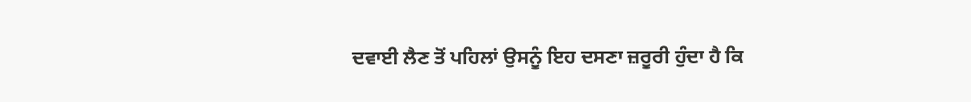ਦਵਾਈ ਲੈਣ ਤੋਂ ਪਹਿਲਾਂ ਉਸਨੂੰ ਇਹ ਦਸਣਾ ਜ਼ਰੂਰੀ ਹੁੰਦਾ ਹੈ ਕਿ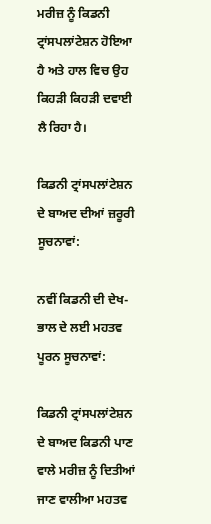ਮਰੀਜ਼ ਨੂੰ ਕਿਡਨੀ ਟ੍ਰਾਂਸਪਲਾਂਟੇਸ਼ਨ ਹੋਇਆ ਹੈ ਅਤੇ ਹਾਲ ਵਿਚ ਉਹ ਕਿਹੜੀ ਕਿਹੜੀ ਦਵਾਈ ਲੈ ਰਿਹਾ ਹੈ।

ਕਿਡਨੀ ਟ੍ਰਾਂਸਪਲਾਂਟੇਸ਼ਨ ਦੇ ਬਾਅਦ ਦੀਆਂ ਜ਼ਰੂਰੀ ਸੂਚਨਾਵਾਂ:

ਨਵੀਂ ਕਿਡਨੀ ਦੀ ਦੇਖ-ਭਾਲ ਦੇ ਲਈ ਮਹਤਵ ਪੂਰਨ ਸੂਚਨਾਵਾਂ:

ਕਿਡਨੀ ਟ੍ਰਾਂਸਪਲਾਂਟੇਸ਼ਨ ਦੇ ਬਾਅਦ ਕਿਡਨੀ ਪਾਣ ਵਾਲੇ ਮਰੀਜ਼ ਨੂੰ ਦਿਤੀਆਂ ਜਾਣ ਵਾਲੀਆ ਮਹਤਵ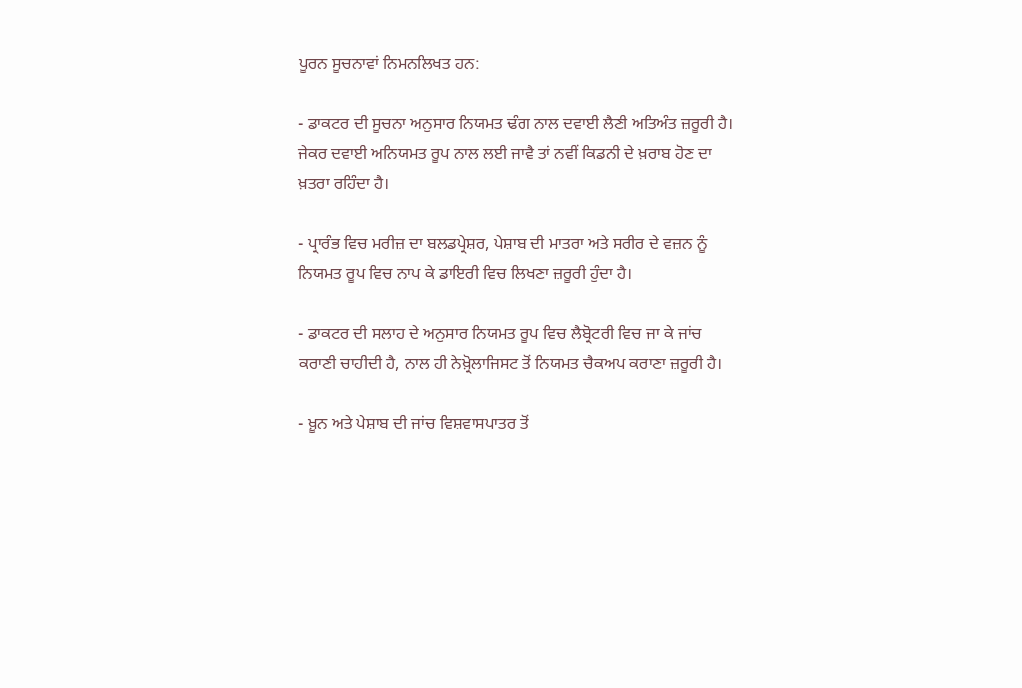ਪੂਰਨ ਸੂਚਨਾਵਾਂ ਨਿਮਨਲਿਖਤ ਹਨ:

- ਡਾਕਟਰ ਦੀ ਸੂਚਨਾ ਅਨੁਸਾਰ ਨਿਯਮਤ ਢੰਗ ਨਾਲ ਦਵਾਈ ਲੈਣੀ ਅਤਿਅੰਤ ਜ਼ਰੂਰੀ ਹੈ। ਜੇਕਰ ਦਵਾਈ ਅਨਿਯਮਤ ਰੂਪ ਨਾਲ ਲਈ ਜਾਵੈ ਤਾਂ ਨਵੀਂ ਕਿਡਨੀ ਦੇ ਖ਼ਰਾਬ ਹੋਣ ਦਾ ਖ਼ਤਰਾ ਰਹਿੰਦਾ ਹੈ।

- ਪ੍ਰਾਰੰਭ ਵਿਚ ਮਰੀਜ਼ ਦਾ ਬਲਡਪ੍ਰੇਸ਼ਰ, ਪੇਸ਼ਾਬ ਦੀ ਮਾਤਰਾ ਅਤੇ ਸਰੀਰ ਦੇ ਵਜ਼ਨ ਨੂੰ ਨਿਯਮਤ ਰੂਪ ਵਿਚ ਨਾਪ ਕੇ ਡਾਇਰੀ ਵਿਚ ਲਿਖਣਾ ਜ਼ਰੂਰੀ ਹੁੰਦਾ ਹੈ।

- ਡਾਕਟਰ ਦੀ ਸਲਾਹ ਦੇ ਅਨੁਸਾਰ ਨਿਯਮਤ ਰੂਪ ਵਿਚ ਲੈਬ੍ਰੋਟਰੀ ਵਿਚ ਜਾ ਕੇ ਜਾਂਚ ਕਰਾਣੀ ਚਾਹੀਦੀ ਹੈ, ਨਾਲ ਹੀ ਨੇਖ਼੍ਰੋਲਾਜਿਸਟ ਤੋਂ ਨਿਯਮਤ ਚੈਕਅਪ ਕਰਾਣਾ ਜ਼ਰੂਰੀ ਹੈ।

- ਖ਼ੂਨ ਅਤੇ ਪੇਸ਼ਾਬ ਦੀ ਜਾਂਚ ਵਿਸ਼ਵਾਸਪਾਤਰ ਤੋਂ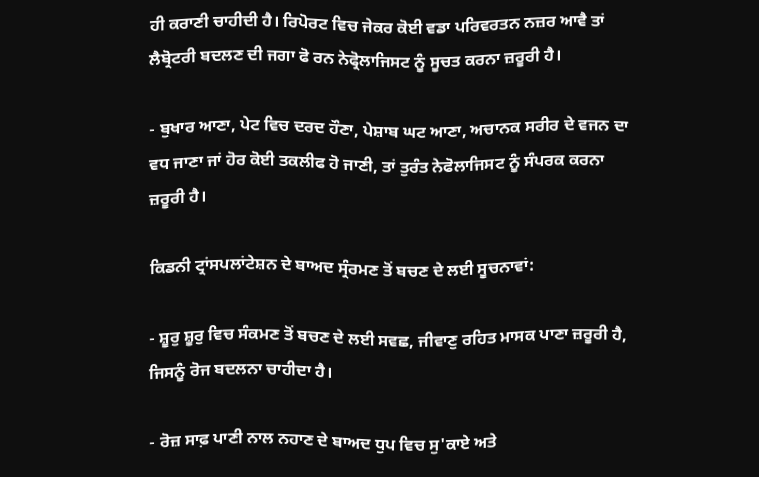ਹੀ ਕਰਾਣੀ ਚਾਹੀਦੀ ਹੈ। ਰਿਪੋਰਟ ਵਿਚ ਜੇਕਰ ਕੋਈ ਵਡਾ ਪਰਿਵਰਤਨ ਨਜ਼ਰ ਆਵੈ ਤਾਂ ਲੈਬ੍ਰੋਟਰੀ ਬਦਲਣ ਦੀ ਜਗਾ ਫੋ ਰਨ ਨੇਫ੍ਰੋਲਾਜਿਸਟ ਨੂੰ ਸੂਚਤ ਕਰਨਾ ਜ਼ਰੂਰੀ ਹੈ।

- ਬੁਖਾਰ ਆਣਾ, ਪੇਟ ਵਿਚ ਦਰਦ ਹੌਣਾ, ਪੇਸ਼ਾਬ ਘਟ ਆਣਾ, ਅਚਾਨਕ ਸਰੀਰ ਦੇ ਵਜਨ ਦਾ ਵਧ ਜਾਣਾ ਜਾਂ ਹੋਰ ਕੋਈ ਤਕਲੀਫ ਹੋ ਜਾਣੀ, ਤਾਂ ਤੁਰੰਤ ਨੇਫੋਲਾਜਿਸਟ ਨੂੰ ਸੰਪਰਕ ਕਰਨਾ ਜ਼ਰੂਰੀ ਹੈ।

ਕਿਡਨੀ ਟ੍ਰਾਂਸਪਲਾਂਟੇਸ਼ਨ ਦੇ ਬਾਅਦ ਸ੍ਰੰਰਮਣ ਤੋਂ ਬਚਣ ਦੇ ਲਈ ਸੂਚਨਾਵਾਂ:

- ਸ਼ੂਰੁ ਸ਼ੂਰੁ ਵਿਚ ਸੰਕਮਣ ਤੋਂ ਬਚਣ ਦੇ ਲਈ ਸਵਛ, ਜੀਵਾਣੁ ਰਹਿਤ ਮਾਸਕ ਪਾਣਾ ਜ਼ਰੂਰੀ ਹੈ, ਜਿਸਨੂੰ ਰੋਜ ਬਦਲਨਾ ਚਾਹੀਦਾ ਹੈ।

- ਰੋਜ਼ ਸਾਫ਼ ਪਾਣੀ ਨਾਲ ਨਹਾਣ ਦੇ ਬਾਅਦ ਧੁਪ ਵਿਚ ਸੁ'ਕਾਏ ਅਤੇ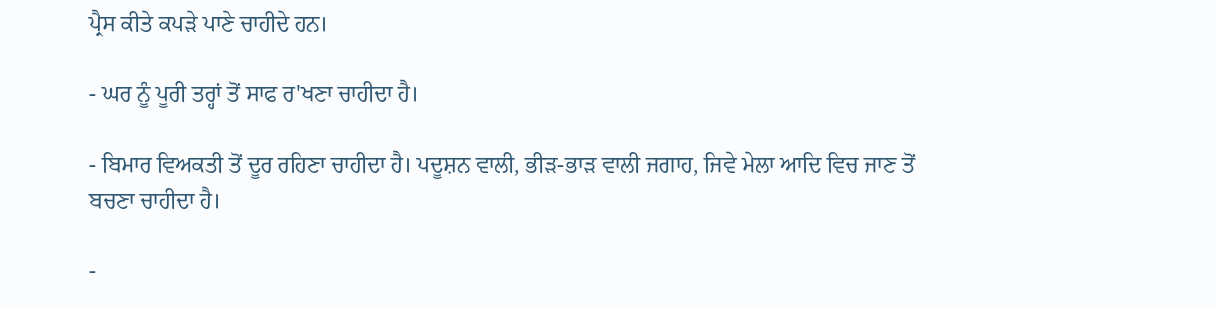ਪ੍ਰੈਸ ਕੀਤੇ ਕਪੜੇ ਪਾਣੇ ਚਾਹੀਦੇ ਹਨ।

- ਘਰ ਨੂੰ ਪੂਰੀ ਤਰ੍ਹਾਂ ਤੋਂ ਸਾਫ ਰ'ਖਣਾ ਚਾਹੀਦਾ ਹੈ।

- ਬਿਮਾਰ ਵਿਅਕਤੀ ਤੋਂ ਦੂਰ ਰਹਿਣਾ ਚਾਹੀਦਾ ਹੈ। ਪਦੂਸ਼ਨ ਵਾਲੀ, ਭੀੜ-ਭਾੜ ਵਾਲੀ ਜਗਾਹ, ਜਿਵੇ ਮੇਲਾ ਆਦਿ ਵਿਚ ਜਾਣ ਤੋਂ ਬਚਣਾ ਚਾਹੀਦਾ ਹੈ।

-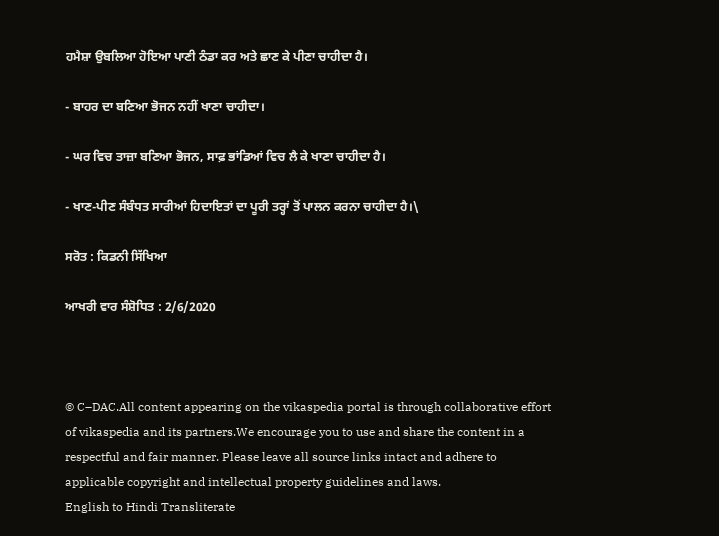ਹਮੈਸ਼ਾ ਉਬਲਿਆ ਹੋਇਆ ਪਾਣੀ ਠੰਡਾ ਕਰ ਅਤੇ ਛਾਣ ਕੇ ਪੀਣਾ ਚਾਹੀਦਾ ਹੈ।

- ਬਾਹਰ ਦਾ ਬਣਿਆ ਭੋਜਨ ਨਹੀਂ ਖਾਣਾ ਚਾਹੀਦਾ।

- ਘਰ ਵਿਚ ਤਾਜ਼ਾ ਬਣਿਆ ਭੋਜਨ, ਸਾਫ਼ ਭਾਂਡਿਆਂ ਵਿਚ ਲੈ ਕੇ ਖਾਣਾ ਚਾਹੀਦਾ ਹੈ।

- ਖਾਣ-ਪੀਣ ਸੰਬੰਧਤ ਸਾਰੀਆਂ ਹਿਦਾਇਤਾਂ ਦਾ ਪੂਰੀ ਤਰ੍ਹਾਂ ਤੋਂ ਪਾਲਨ ਕਰਨਾ ਚਾਹੀਦਾ ਹੈ।\

ਸਰੋਤ : ਕਿਡਨੀ ਸਿੱਖਿਆ

ਆਖਰੀ ਵਾਰ ਸੰਸ਼ੋਧਿਤ : 2/6/2020



© C–DAC.All content appearing on the vikaspedia portal is through collaborative effort of vikaspedia and its partners.We encourage you to use and share the content in a respectful and fair manner. Please leave all source links intact and adhere to applicable copyright and intellectual property guidelines and laws.
English to Hindi Transliterate